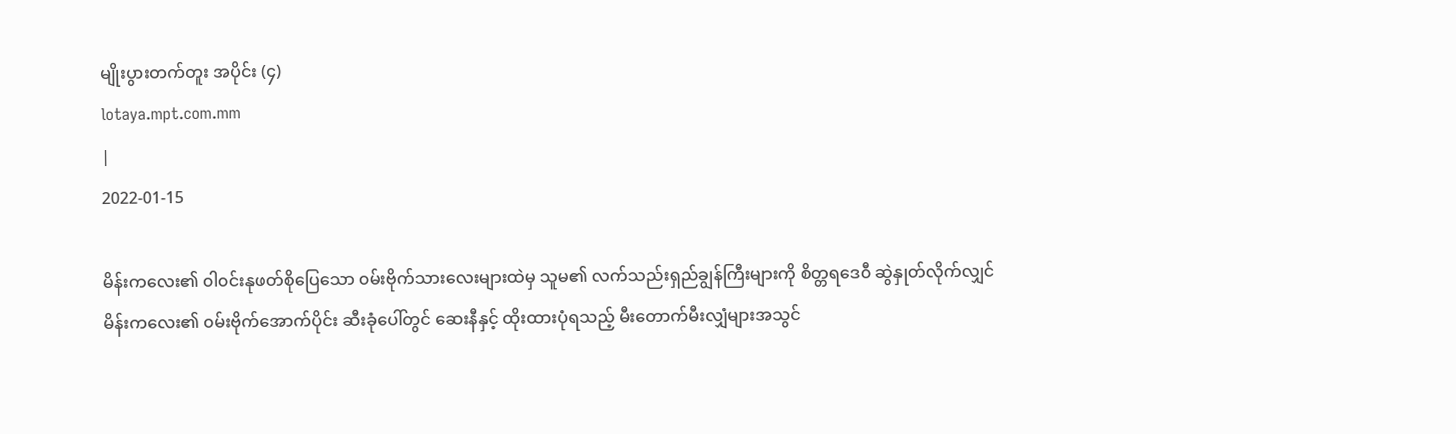မျိုးပွားတက်တူး အပိုင်း (၄)
lotaya.mpt.com.mm
|
2022-01-15

မိန်းကလေး၏ ၀ါ၀င်းနုဖတ်စိုပြေသော ၀မ်းဗိုက်သားလေးများထဲမှ သူမ၏ လက်သည်းရှည်ချွန်ကြီးများကို စိတ္တရဒေ၀ီ ဆွဲနှုတ်လိုက်လျှင် မိန်းကလေး၏ ၀မ်းဗိုက်အောက်ပိုင်း ဆီးခုံပေါ်တွင် ဆေးနီနှင့် ထိုးထားပုံရသည့် မီးတောက်မီးလျှံများအသွင်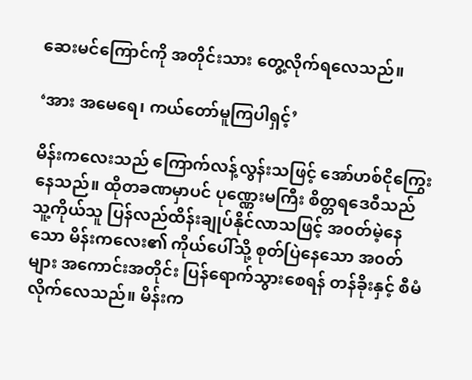ဆေးမင်ကြောင်ကို အတိုင်းသား တွေ့လိုက်ရလေသည်။

‘အား အမေရေ၊ ကယ်တော်မူကြပါရှင့်’

မိန်းကလေးသည် ကြောက်လန့်လွန်းသဖြင့် အော်ဟစ်ငိုကြွေးနေသည်။ ထိုတခဏမှာပင် ပုဏ္ဏေးမကြီး စိတ္တရဒေ၀ီသည် သူ့ကိုယ်သူ ပြန်လည်ထိန်းချုပ်နိုင်လာသဖြင့် အ၀တ်မဲ့နေသော မိန်းကလေး၏ ကိုယ်ပေါ်သို့ စုတ်ပြဲနေသော အ၀တ်များ အကောင်းအတိုင်း ပြန်ရောက်သွားစေရန် တန်ခိုးနှင့် စီမံလိုက်လေသည်။ မိန်းက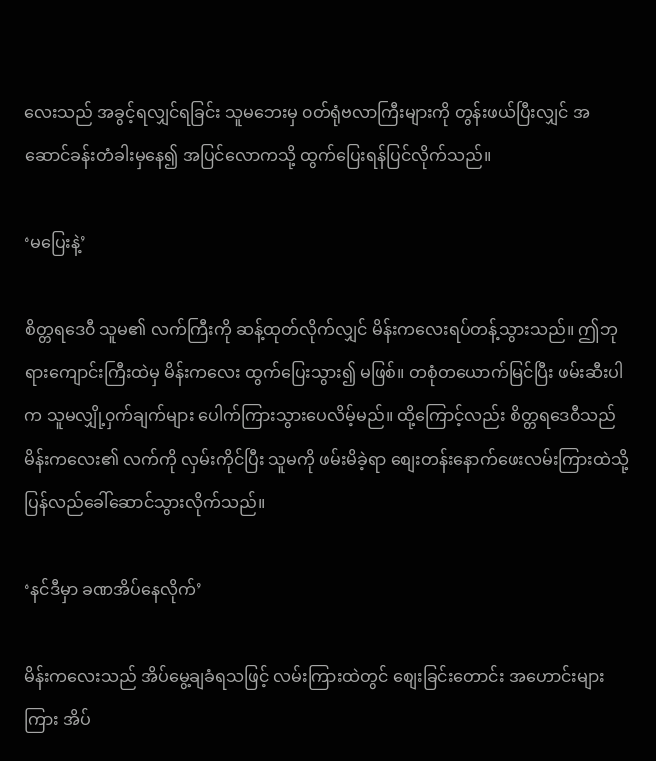လေးသည် အခွင့်ရလျှင်ရခြင်း သူမဘေးမှ ၀တ်ရုံဗလာကြီးများကို တွန်းဖယ်ပြီးလျှင် အဆောင်ခန်းတံခါးမှနေ၍ အပြင်လောကသို့ ထွက်ပြေးရန်ပြင်လိုက်သည်။

‘မပြေးနဲ့’

စိတ္တရဒေ၀ီ သူမ၏ လက်ကြီးကို ဆန့်ထုတ်လိုက်လျှင် မိန်းကလေးရပ်တန့်သွားသည်။ ဤဘုရားကျောင်းကြီးထဲမှ မိန်းကလေး ထွက်ပြေးသွား၍ မဖြစ်။ တစုံတယောက်မြင်ပြီး ဖမ်းဆီးပါက သူမလျှို့၀ှက်ချက်များ ပေါက်ကြားသွားပေလိမ့်မည်။ ထို့ကြောင့်လည်း စိတ္တရဒေ၀ီသည် မိန်းကလေး၏ လက်ကို လှမ်းကိုင်ပြီး သူမကို ဖမ်းမိခဲ့ရာ စျေးတန်းနောက်ဖေးလမ်းကြားထဲသို့ ပြန်လည်ခေါ်ဆောင်သွားလိုက်သည်။

‘နင်ဒီမှာ ခဏအိပ်နေလိုက်’

မိန်းကလေးသည် အိပ်မွေ့ချခံရသဖြင့် လမ်းကြားထဲတွင် စျေးခြင်းတောင်း အဟောင်းများကြား အိပ်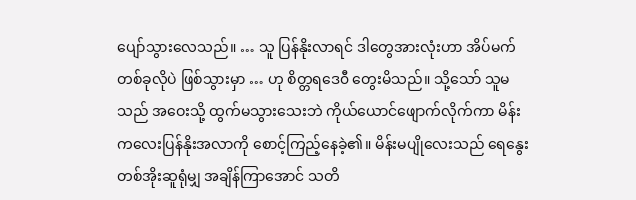ပျော်သွားလေသည်။ … သူ ပြန်နိုးလာရင် ဒါတွေအားလုံးဟာ အိပ်မက်တစ်ခုလိုပဲ ဖြစ်သွားမှာ … ဟု စိတ္တရဒေ၀ီ တွေးမိသည်။ သို့သော် သူမသည် အ‌ဝေးသို့ ထွက်မသွားသေးဘဲ ကိုယ်ယောင်ဖျောက်လိုက်ကာ မိန်းကလေးပြန်နိုးအလာကို စောင့်ကြည့်နေခဲ့၏။ မိန်းမပျိုလေးသည် ရေနွေးတစ်အိုးဆူရုံမျှ အချိန်ကြာအောင် သတိ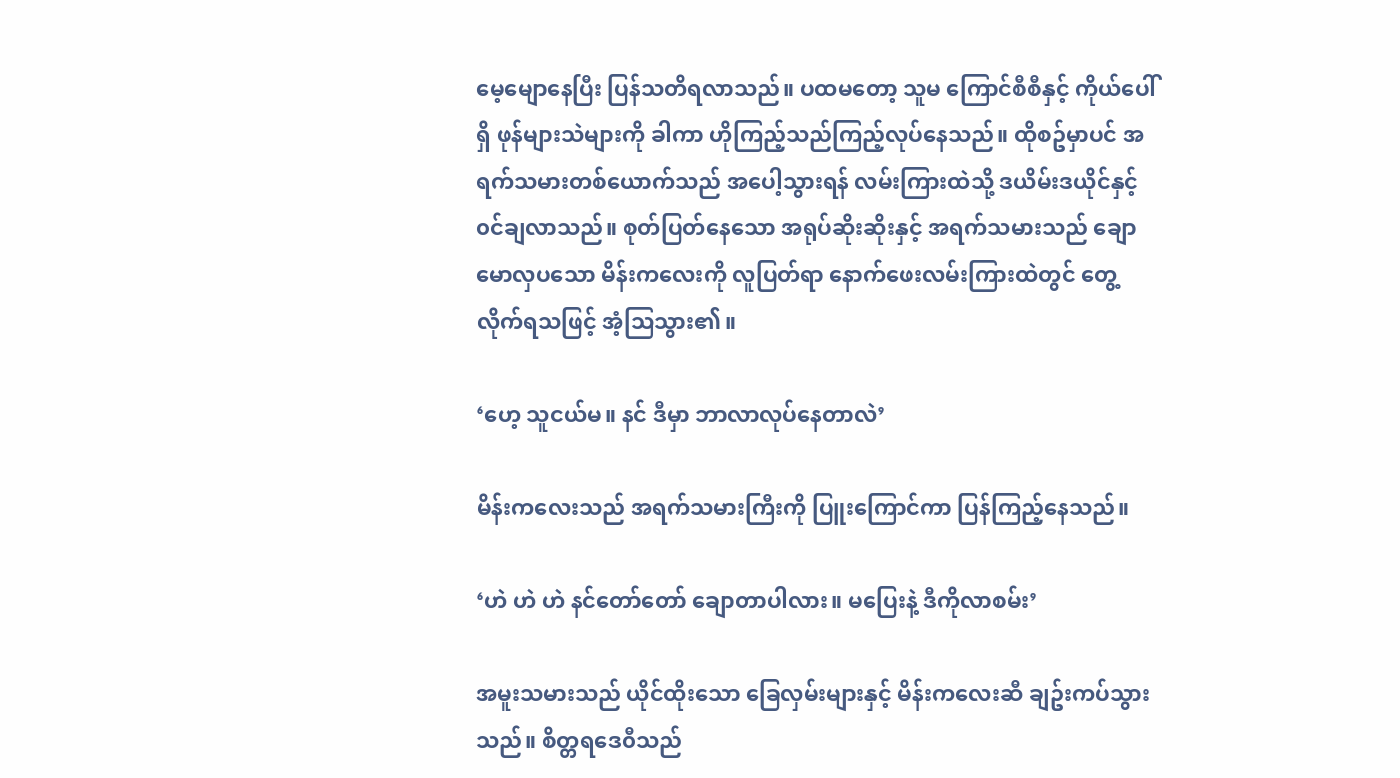မေ့မျောနေပြီး ပြန်သတိရလာသည်။ ပထမတော့ သူမ ကြောင်စီစီနှင့် ကိုယ်ပေါ်ရှိ ဖုန်များသဲများကို ခါကာ ဟိုကြည့်သည်ကြည့်လုပ်နေသည်။ ထိုစဥ်မှာပင် အရက်သမားတစ်ယောက်သည် အပေါ့သွားရန် လမ်းကြားထဲသို့ ဒယိမ်းဒယိုင်နှင့် ၀င်ချလာသည်။ စုတ်ပြတ်နေသော အရုပ်ဆိုးဆိုးနှင့် အရက်သမားသည် ချောမောလှပသော မိန်းကလေးကို လူပြတ်ရာ နောက်ဖေးလမ်းကြားထဲတွင် တွေ့လိုက်ရသဖြင့် အံ့သြသွား၏။

‘ဟေ့ သူငယ်မ။ နင် ဒီမှာ ဘာလာလုပ်နေတာလဲ’

မိန်းကလေးသည် အရက်သမားကြီးကို ပြူးကြောင်ကာ ပြန်ကြည့်နေသည်။

‘ဟဲ ဟဲ ဟဲ နင်တော်တော် ချောတာပါလား။ မပြေးနဲ့ ဒီကိုလာစမ်း’

အမူးသမားသည် ယိုင်ထိုးသော ခြေလှမ်းများနှင့် မိန်းကလေးဆီ ချဥ်းကပ်သွားသည်။ စိတ္တရဒေ၀ီသည်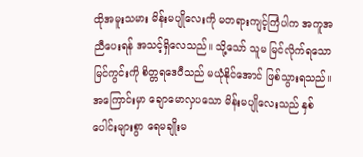ထိုအမူးသမား မိန်းမပျိုလေးကို မတရားကျင့်ကြံပါက အကူအညီပေးရန် အသင့်ရှိလေသည်။ သို့သော် သူမ မြင်လိုက်ရသော မြင်ကွင်းကို စိတ္တရဒေ၀ီသည် မယုံနိုင်အောင် ဖြစ်သွားရသည်။ အကြောင်းမှာ ချောမောလှပသော မိန်းမပျိုလေးသည် နှစ်ပေါင်းများစွာ ရေမချိုးမ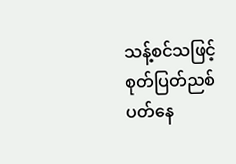သန့်စင်သဖြင့် စုတ်ပြတ်ညစ်ပတ်နေ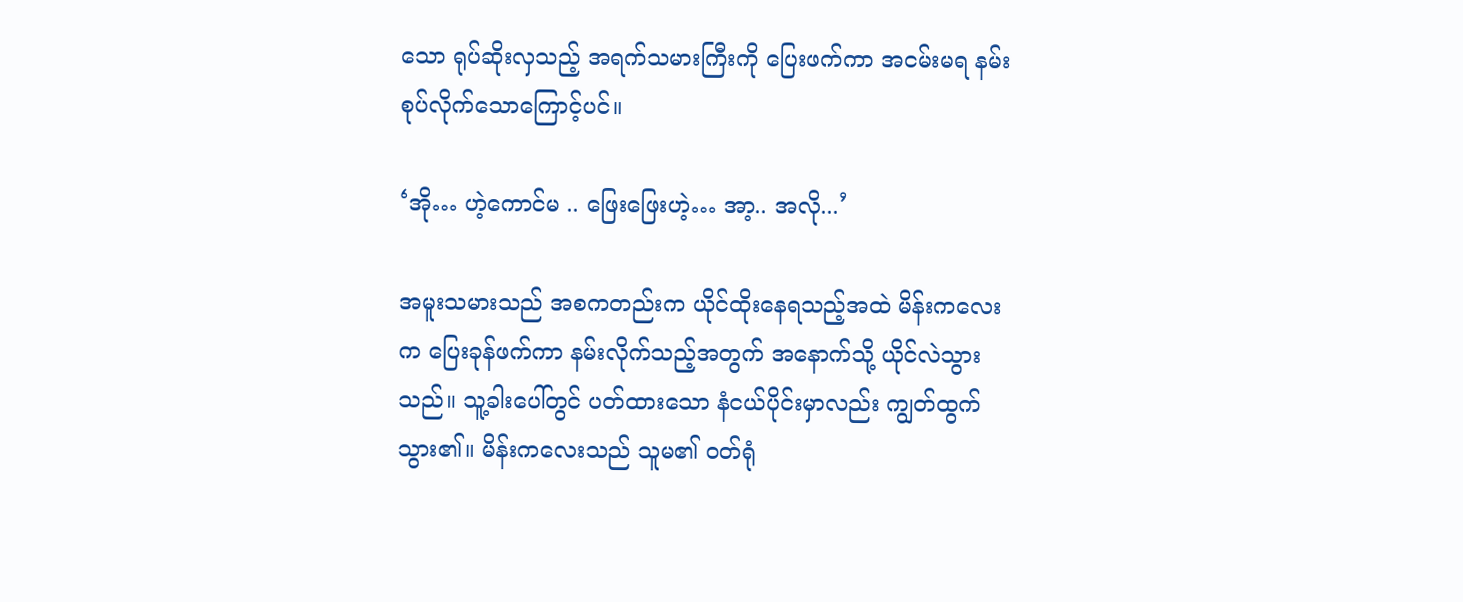သော ရုပ်ဆိုးလှသည့် အရက်သမားကြီးကို ပြေးဖက်ကာ အငမ်းမရ နမ်းစုပ်လိုက်သောကြောင့်ပင်။

‘အို… ဟဲ့ကောင်မ .. ဖြေးဖြေးဟဲ့… အာ့.. အလို...’

အမူးသမားသည် အစကတည်းက ယိုင်ထိုးနေရသည့်အထဲ မိန်းကလေးက ‌ပြေးခုန်ဖက်ကာ နမ်းလိုက်သည့်အတွက် အနောက်သို့ ယိုင်လဲသွားသည်။ သူ့ခါးပေါ်တွင် ပတ်ထားသော နံငယ်ပိုင်းမှာလည်း ကျွတ်ထွက်သွား၏။ မိန်းကလေးသည် သူမ၏ ၀တ်ရုံ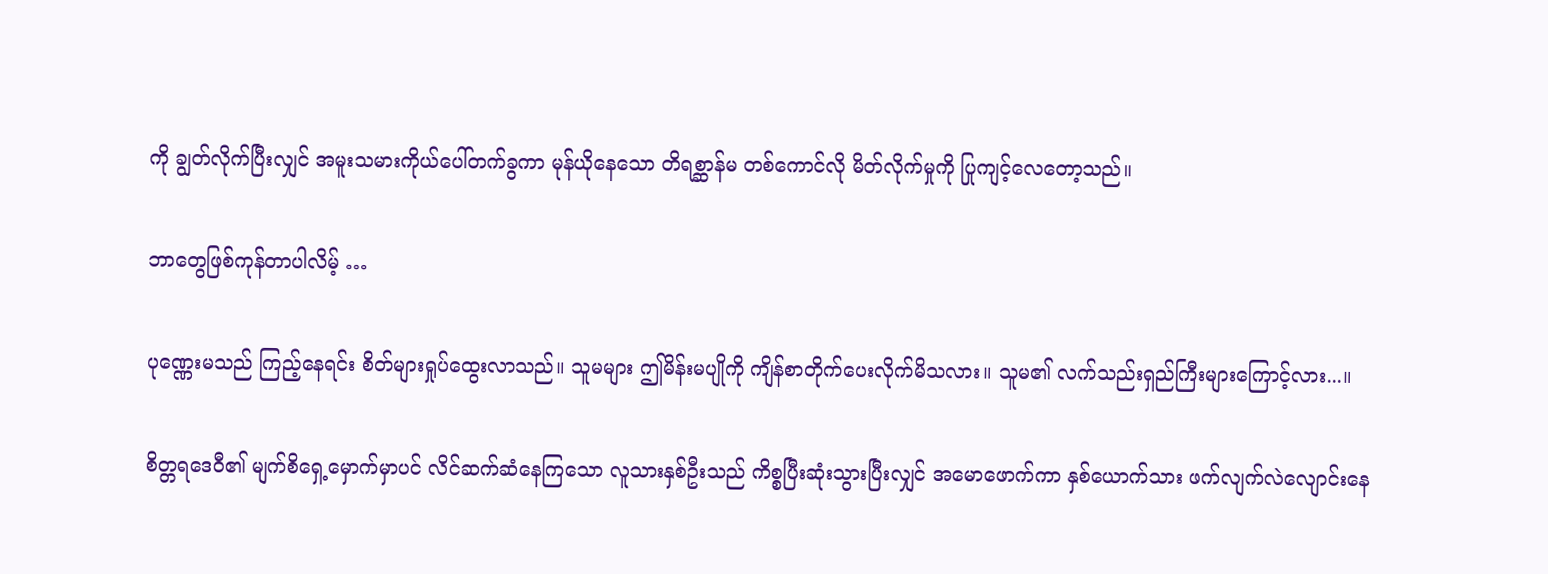ကို ချွတ်လိုက်ပြီးလျှင် အမူးသမားကိုယ်ပေါ်တက်ခွကာ မုန်ယိုနေသော တိရစ္ဆာန်မ တစ်ကောင်လို မိတ်လိုက်မှုကို ပြုကျင့်လေတော့သည်။

ဘာတွေဖြစ်ကုန်တာပါလိမ့် …

ပုဏ္ဏေးမသည် ကြည့်နေရင်း စိတ်များရှုပ်ထွေးလာသည်။ သူမများ ဤမိန်းမပျိုကို ကျိန်စာတိုက်ပေးလိုက်မိသလား။ သူမ၏ လက်သည်းရှည်ကြီးများကြောင့်လား...။

စိတ္တရဒေ၀ီ၏ မျက်စိရှေ့မှောက်မှာပင် လိင်ဆက်ဆံနေကြသော လူသားနှစ်ဦးသည် ကိစ္စပြီးဆုံးသွားပြီးလျှင် အမောဖောက်ကာ နှစ်ယောက်သား ဖက်လျက်လဲလျောင်းနေ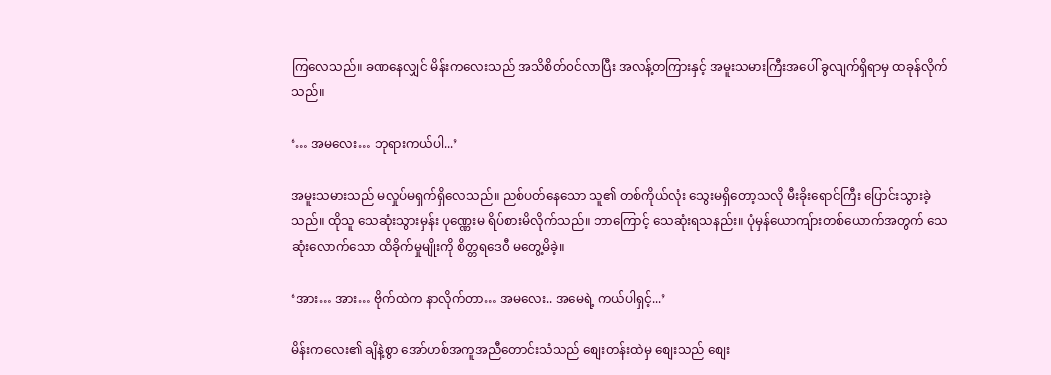ကြလေသည်။ ခဏနေလျှင် မိန်းကလေးသည် အသိစိတ်၀င်လာပြီး အလန့်တကြားနှင့် အမူးသမားကြီးအပေါ် ခွလျက်ရှိရာမှ ထခုန်လိုက်သည်။

‘… အမလေး… ဘုရားကယ်ပါ...’

အမူးသမားသည် မလှုပ်မရှက်ရှိလေသည်။ ညစ်ပတ်နေသော သူ၏ တစ်ကိုယ်လုံး သွေးမရှိတော့သလို မီးခိုးရောင်ကြီး ပြောင်းသွားခဲ့သည်။ ထိုသူ သေဆုံးသွားမှန်း ပုဏ္ဏေးမ ရိပ်စားမိလိုက်သည်။ ဘာကြောင့် သေဆုံးရသနည်း။ ပုံမှန်ယောကျ်ားတစ်ယောက်အတွက် သေဆုံးလောက်သော ထိခိုက်မှုမျိုးကို စိတ္တရဒေ၀ီ မတွေ့မိခဲ့။

‘အား… အား… ဗိုက်ထဲက နာလိုက်တာ… အမလေး.. အမေရဲ့ ကယ်ပါရှင့်...’

မိန်းကလေး၏ ချိနဲ့စွာ အော်ဟစ်အကူအညီတောင်းသံသည် စျေးတန်းထဲမှ စျေးသည် စျေး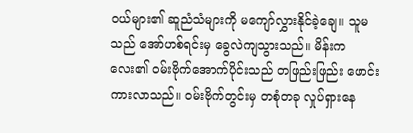၀ယ်များ၏ ဆူညံသံများကို မကျော်လွှားနိုင်ခဲ့ချေ။ သူမသည် အော်ဟစ်ရင်းမှ ခွေလဲကျသွားသည်။ မိန်းကလေး၏ ၀မ်းဗိုက်အောက်ပိုင်းသည် တဖြည်းဖြည်း ဖောင်းကားလာသည်။ ၀မ်းဗိုက်တွင်းမှ တစုံတခု လှုပ်ရှားနေ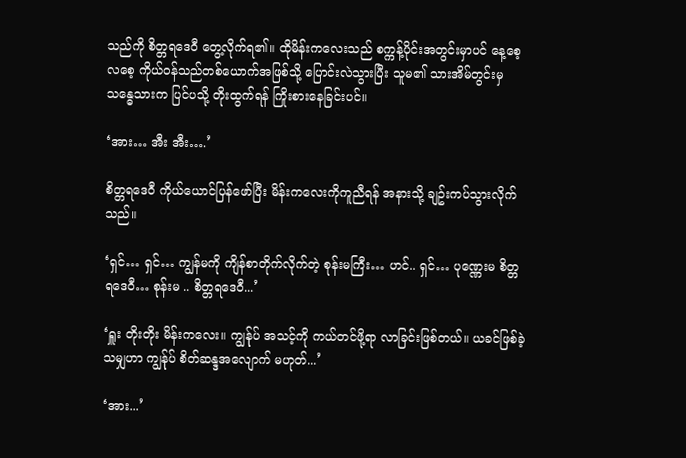သည်ကို စိတ္တရဒေ၀ီ တွေ့လိုက်ရ၏။ ထိုမိန်းကလေးသည် စက္ကန့်ပိုင်းအတွင်းမှာပင် နေ့စေ့လစေ့ ကိုယ်၀န်သည်တစ်ယောက်အဖြစ်သို့ ပြောင်းလဲသွားပြီး သူမ၏ သားအိမ်တွင်းမှ သန္ဓေသားက ပြင်ပသို့ တိုးထွက်ရန် ကြိုးစားနေခြင်းပင်။

‘အား… အီး အီး….’

စိတ္တရဒေ၀ီ ကိုယ်ယောင်ပြန်ဖော်ပြီး မိန်းကလေးကိုကူညီရန် အနားသို့ ချဥ်းကပ်သွားလိုက်သည်။

‘ရှင်… ရှင်… ကျွန်မကို ကျိန်စာတိုက်လိုက်တဲ့ စုန်းမကြီး… ဟင်.. ရှင်… ပုဏ္ဏေးမ စိတ္တရဒေ၀ီ… စုန်းမ .. စိတ္တရဒေ၀ီ...’

‘ရှူး တိုးတိုး မိန်းကလေး။ ကျွန်ုပ် အသင့်ကို ကယ်တင်ဖို့ရာ လာခြင်းဖြစ်တယ်။ ယခင်ဖြစ်ခဲ့သမျှဟာ ကျွန်ုပ် စိတ်ဆန္ဒအလျောက် မဟုတ်...’

‘အား...’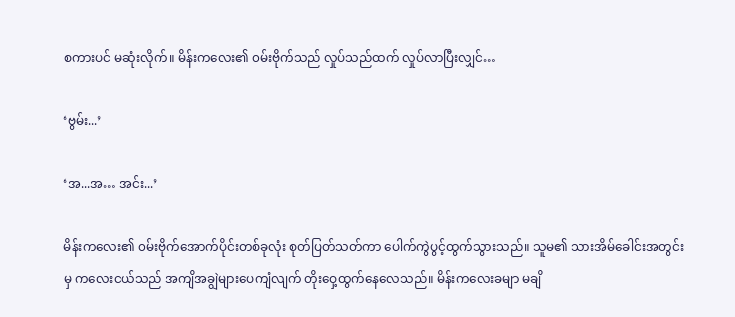စကားပင် မဆုံးလိုက်။ မိန်းကလေး၏ ၀မ်းဗိုက်သည် လှုပ်သည်ထက် လှုပ်လာပြီးလျှင်…

‘ဗွမ်း...’

‘အ...အ… အင်း...’

မိန်းကလေး၏ ၀မ်းဗိုက်အောက်ပိုင်းတစ်ခုလုံး စုတ်ပြတ်သတ်ကာ ပေါက်ကွဲပွင့်ထွက်သွားသည်။ သူမ၏ သားအိမ်ခေါင်းအတွင်းမှ ကလေးငယ်သည် အကျိအချွဲများပေကျံလျက် တိုး‌ဝှေ့ထွက်နေလေသည်။ မိန်းကလေးခမျာ မချိ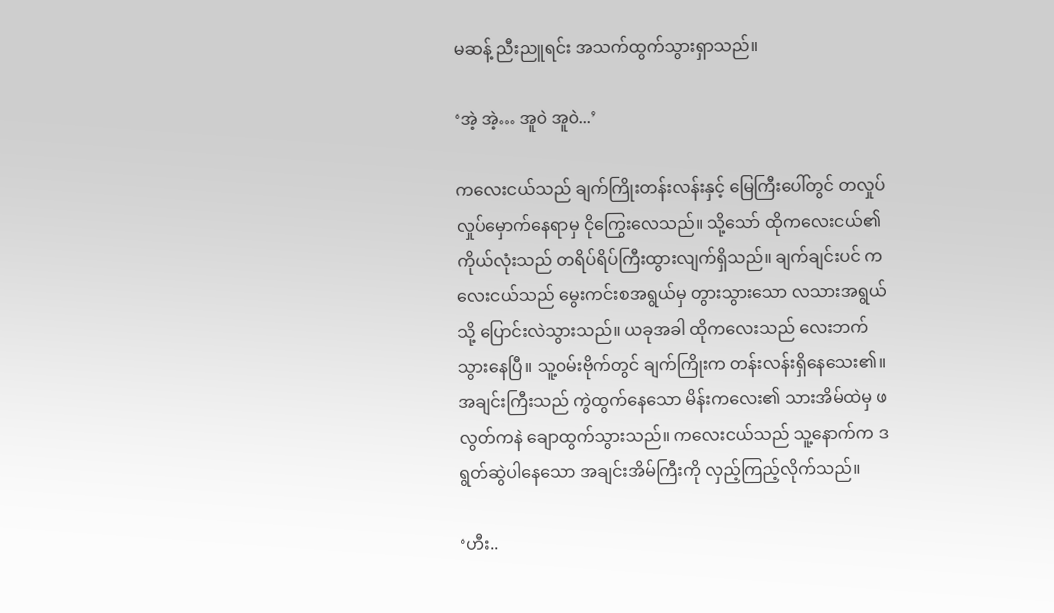မဆန့် ညီးညူရင်း အသက်ထွက်သွားရှာသည်။

‘အဲ့ အဲ့… အူ၀ဲ အူ၀ဲ...’

ကလေးငယ်သည် ချက်ကြိုးတန်းလန်းနှင့် မြေကြီးပေါ်တွင် တလှုပ်လှုပ်မှောက်နေရာမှ ငိုကြွေးလေသည်။ သို့သော် ထိုကလေးငယ်၏ ကိုယ်လုံးသည် တရိပ်ရိပ်ကြီးထွားလျက်ရှိသည်။ ချက်ချင်းပင် ကလေးငယ်သည် မွေးကင်းစအရွယ်မှ တွားသွားသော လသားအရွယ်သို့ ပြောင်းလဲသွားသည်။ ယခုအခါ ထိုကလေးသည် လေးဘက်သွားနေပြီ။ သူ့၀မ်းဗိုက်တွင် ချက်ကြိုးက တန်းလန်းရှိနေသေး၏။ အချင်းကြီးသည် ကွဲထွက်နေသော မိန်းကလေး၏ သားအိမ်ထဲမှ ဖလွတ်ကနဲ ချောထွက်သွားသည်။ ကလေးငယ်သည် သူ့နောက်က ဒရွတ်ဆွဲပါနေသော အချင်းအိမ်ကြီးကို လှည့်ကြည့်လိုက်သည်။

‘ဟီး..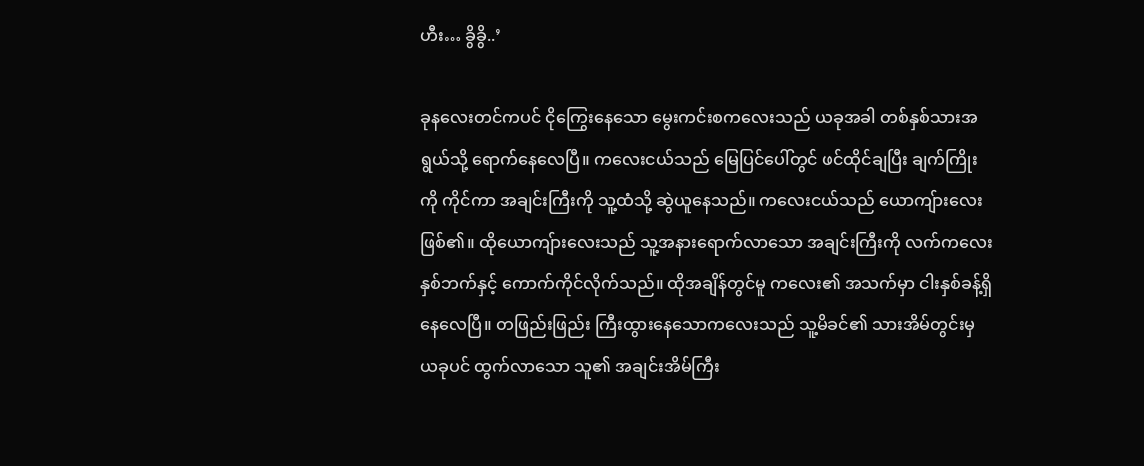ဟီး… ခွိခွိ..’

ခုနလေးတင်ကပင် ငိုကြွေးနေသော မွေးကင်းစကလေးသည် ယခုအခါ တစ်နှစ်သားအရွယ်သို့ ရောက်နေလေပြီ။ ကလေးငယ်သည် မြေပြင်ပေါ်တွင် ဖင်ထိုင်ချပြီး ချက်ကြိုးကို ကိုင်ကာ အချင်းကြီးကို သူ့ထံသို့ ဆွဲယူနေသည်။ ကလေးငယ်သည် ယောကျ်ားလေးဖြစ်၏။ ထိုယောကျ်ားလေးသည် သူ့အနားရောက်လာသော အချင်းကြီးကို လက်ကလေးနှစ်ဘက်နှင့် ကောက်ကိုင်လိုက်သည်။ ထိုအချိန်တွင်မူ ကလေး၏ အသက်မှာ ငါးနှစ်ခန့်ရှိနေလေပြီ။ တဖြည်းဖြည်း ကြီးထွားနေသောကလေးသည် သူ့မိခင်၏ သားအိမ်တွင်းမှ ယခုပင် ထွက်လာသော သူ၏ အချင်းအိမ်ကြီး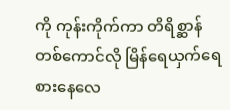ကို ကုန်းကိုက်ကာ တိရိစ္ဆာန်တစ်ကောင်လို မြိန်ရေယှက်ရေ စားနေလေ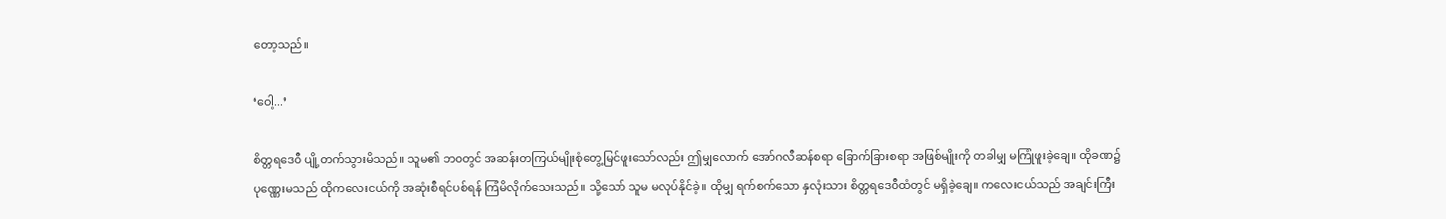တော့သည်။

‘ဝေါ့...’

စိတ္တရဒေ၀ီ ပျို့တက်သွားမိသည်။ သူမ၏ ဘ၀တွင် အဆန်းတကြယ်မျိုးစုံတွေ့မြင်ဖူးသော်လည်း ဤမျှလောက် အော်ဂလီဆန်စရာ ခြောက်ခြားစရာ အဖြစ်မျိုးကို တခါမျှ မကြုံဖူးခဲ့ချေ။ ထိုခဏ၌ ပုဏ္ဏေးမသည် ထိုကလေးငယ်ကို အဆုံးစီရင်ပစ်ရန် ကြံမိလိုက်သေးသည်။ သို့သော် သူမ မလုပ်နိုင်ခဲ့။ ထိုမျှ ရက်စက်သော နှလုံးသား စိတ္တရဒေ၀ီထံတွင် မရှိခဲ့ချေ။ ကလေးငယ်သည် အချင်းကြီး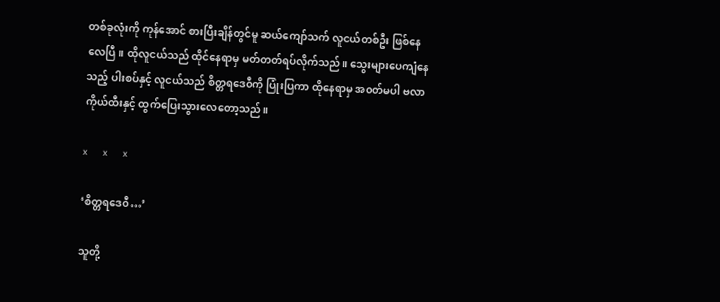တစ်ခုလုံးကို ကုန်အောင် စားပြီးချိန်တွင်မူ ဆယ်ကျော်သက် လူငယ်တစ်ဦး ဖြစ်နေလေပြီ။ ထိုလူငယ်သည် ထိုင်နေရာမှ မတ်တတ်ရပ်လိုက်သည်။ သွေးများပေကျံနေသည့် ပါးစပ်နှင့် လူငယ်သည် စိတ္တရဒေ၀ီကို ပြုံးပြကာ ထိုနေရာမှ အ၀တ်မပါ ဗလာကိုယ်ထီးနှင့် ထွက်ပြေးသွားလေတော့သည်။

x     x     x

‘စိတ္တရဒေ၀ီ…’

သူတို့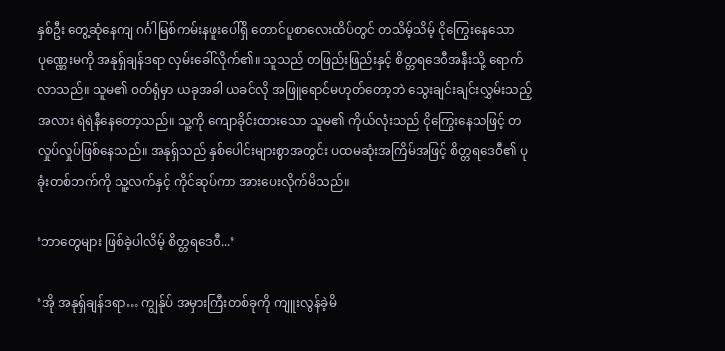နှစ်ဦး တွေ့ဆုံနေကျ ဂင်္ဂါမြစ်ကမ်းနဖူးပေါ်ရှိ တောင်ပူစာလေးထိပ်တွင် တသိမ့်သိမ့် ငိုကြွေးနေသော ပုဏ္ဏေးမကို အနုရှ်ချန်ဒရာ လှမ်းခေါ်လိုက်၏။ သူသည် တဖြည်းဖြည်းနှင့် စိတ္တရဒေ၀ီအနီးသို့ ရောက်လာသည်။ သူမ၏ ၀တ်ရုံမှာ ယခုအခါ ယခင်လို အဖြူရောင်မဟုတ်တော့ဘဲ သွေးချင်းချင်းလွှမ်းသည့်အလား ရဲရဲနီနေတော့သည်။ သူ့ကို ကျောခိုင်းထားသော သူမ၏ ကိုယ်လုံးသည် ငိုကြွေးနေသဖြင့် တလှုပ်လှုပ်ဖြစ်နေသည်။ အနုရှ်သည် နှစ်ပေါင်းများစွာအတွင်း ပထမဆုံးအကြိမ်အဖြင့် စိတ္တရဒေ၀ီ၏ ပုခုံးတစ်ဘက်ကို သူ့လက်နှင့် ကိုင်ဆုပ်ကာ အားပေးလိုက်မိသည်။

‘ဘာတွေများ ဖြစ်ခဲ့ပါလိမ့် စိတ္တရဒေ၀ီ...’

‘အို အနုရှ်ချန်ဒရာ… ကျွန်ုပ် အမှားကြီးတစ်ခုကို ကျူးလွန်ခဲ့မိ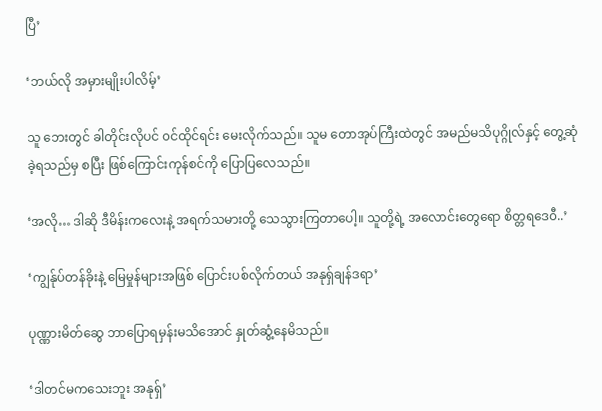ပြီ’

‘ဘယ်လို အမှားမျိုးပါလိမ့်’

သူ ဘေးတွင် ခါတိုင်းလိုပင် ၀င်ထိုင်ရင်း မေးလိုက်သည်။ သူမ တောအုပ်ကြီးထဲတွင် အမည်မသိပုဂ္ဂိုလ်နှင့် တွေ့ဆုံခဲ့ရသည်မှ စပြီး ဖြစ်ကြောင်းကုန်စင်ကို ပြောပြလေသည်။

‘အလို… ဒါဆို ဒီမိန်းကလေးနဲ့ အရက်သမားတို့ သေသွားကြတာပေါ့။ သူတို့ရဲ့ အလောင်းတွေရော စိတ္တရဒေ၀ီ..’

‘ကျွန်ုပ်တန်ခိုးနဲ့ မြေမှုန်များအဖြစ် ပြောင်းပစ်လိုက်တယ် အနုရှ်ချန်ဒရာ’

ပုဏ္ဏားမိတ်ဆွေ ဘာပြောရမှန်းမသိအောင် နှုတ်ဆွံ့နေမိသည်။

‘ဒါတင်မကသေးဘူး အနုရှ်’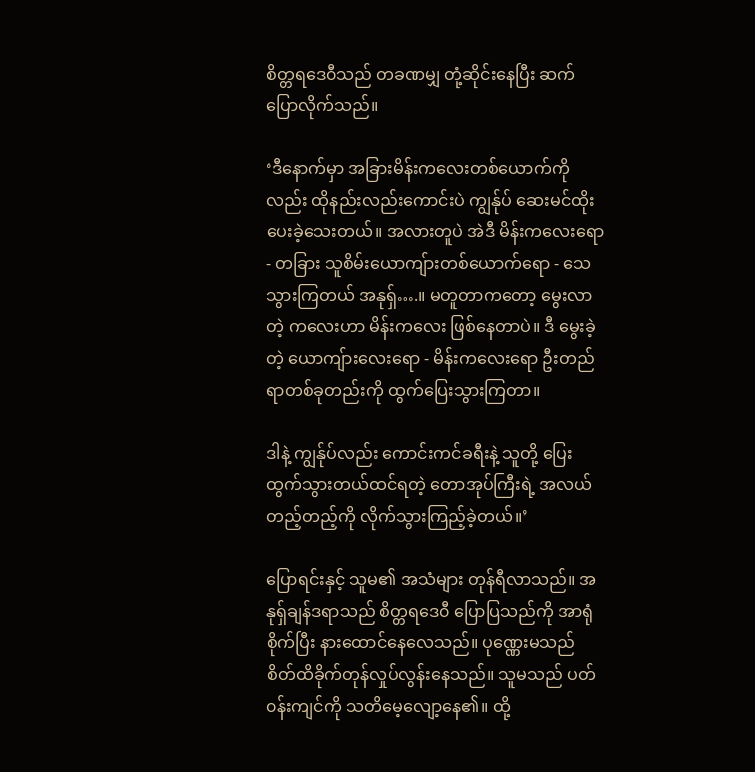စိတ္တရဒေ၀ီသည် တခဏမျှ တုံ့ဆိုင်းနေပြီး ဆက်ပြောလိုက်သည်။

‘ဒီနောက်မှာ အခြားမိန်းကလေးတစ်ယောက်ကိုလည်း ထိုနည်းလည်းကောင်းပဲ ကျွန်ုပ် ဆေးမင်ထိုးပေးခဲ့သေးတယ်။ အလားတူပဲ အဲဒီ မိန်းကလေးရော - တခြား သူစိမ်းယောကျ်ားတစ်ယောက်ရော - သေသွားကြတယ် အနုရှ်….။ မတူတာကတော့ မွေးလာတဲ့ ကလေးဟာ မိန်းကလေး ဖြစ်နေတာပဲ။ ဒီ မွေးခဲ့တဲ့ ယောကျ်ားလေးရော - မိန်းကလေးရော ဦးတည်ရာတစ်ခုတည်းကို ထွက်ပြေးသွားကြတာ။

ဒါနဲ့ ကျွန်ုပ်လည်း ကောင်းကင်ခရီးနဲ့ သူတို့ ပြေးထွက်သွားတယ်ထင်ရတဲ့ တောအုပ်ကြီးရဲ့ အလယ်တည့်တည့်ကို လိုက်သွားကြည့်ခဲ့တယ်။’

ပြောရင်းနှင့် သူမ၏ အသံများ တုန်ရီလာသည်။ အနုရှ်ချန်ဒရာသည် စိတ္တရဒေ၀ီ ပြောပြသည်ကို အာရုံစိုက်ပြီး နားထောင်နေလေသည်။ ပုဏ္ဏေးမသည် စိတ်ထိခိုက်တုန်လှုပ်လွန်းနေသည်။ သူမသည် ပတ်၀န်းကျင်ကို သတိမေ့လျော့နေ၏။ ထို့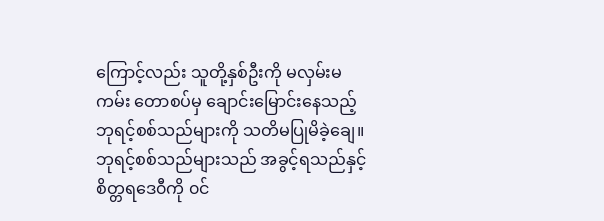ကြောင့်လည်း သူတို့နှစ်ဦးကို မလှမ်းမကမ်း တောစပ်မှ ချောင်းမြောင်းနေသည့် ဘုရင့်စစ်သည်များကို သတိမပြုမိခဲ့ချေ။ ဘုရင့်စစ်သည်များသည် အခွင့်ရသည်နှင့် စိတ္တရဒေ၀ီကို ၀င်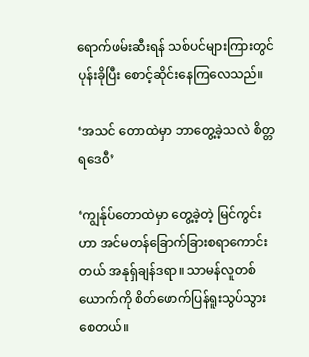ရောက်ဖမ်းဆီးရန် သစ်ပင်များကြားတွင် ပုန်းခိုပြီး စောင့်ဆိုင်းနေကြလေသည်။

‘အသင် တောထဲမှာ ဘာတွေ့ခဲ့သလဲ စိတ္တရဒေ၀ီ’

‘ကျွန်ုပ်တောထဲမှာ တွေ့ခဲ့တဲ့ မြင်ကွင်းဟာ အင်မတန်ခြောက်ခြားစရာကောင်းတယ် အနုရှ်ချန်ဒရာ။ သာမန်လူတစ်ယောက်ကို စိတ်ဖောက်ပြန်ရူးသွပ်သွားစေတယ်။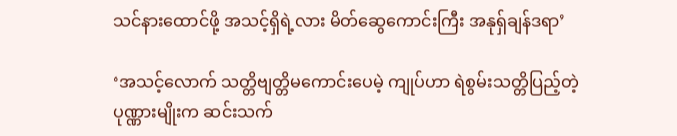သင်နားထောင်ဖို့ အသင့်ရှိရဲ့လား မိတ်ဆွေကောင်းကြီး အနုရှ်ချန်ဒရာ’

‘အသင့်လောက် သတ္တိဗျတ္တိမကောင်းပေမဲ့ ကျုပ်ဟာ ရဲစွမ်းသတ္တိပြည့်တဲ့ ပုဏ္ဏားမျိုးက ဆင်းသက်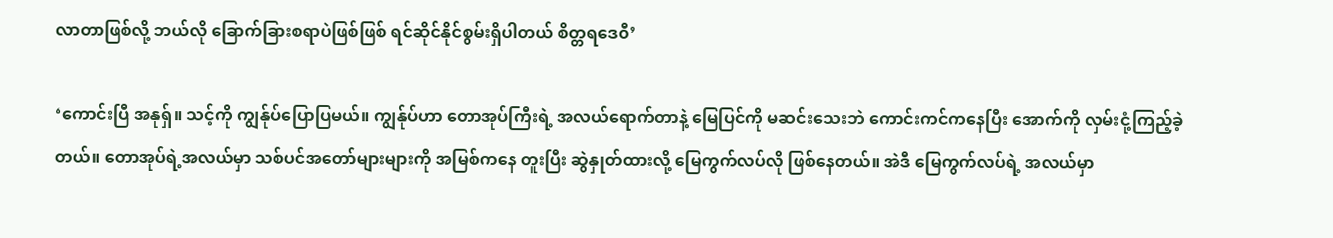လာတာဖြစ်လို့ ဘယ်လို ခြောက်ခြားစရာပဲဖြစ်ဖြစ် ရင်ဆိုင်နိုင်စွမ်းရှိပါတယ် စိတ္တရဒေ၀ီ’

‘ကောင်းပြီ အနုရှ်။ သင့်ကို ကျွန်ုပ်ပြောပြမယ်။ ကျွန်ုပ်ဟာ တောအုပ်ကြီးရဲ့ အလယ်ရောက်တာနဲ့ မြေပြင်ကို မဆင်းသေးဘဲ ကောင်းကင်ကနေပြီး အောက်ကို လှမ်းငုံ့ကြည့်ခဲ့တယ်။ တောအုပ်ရဲ့အလယ်မှာ သစ်ပင်အတော်များများကို အမြစ်ကနေ တူးပြီး ဆွဲနှုတ်ထားလို့ မြေကွက်လပ်လို ဖြစ်နေတယ်။ အဲဒီ မြေကွက်လပ်ရဲ့ အလယ်မှာ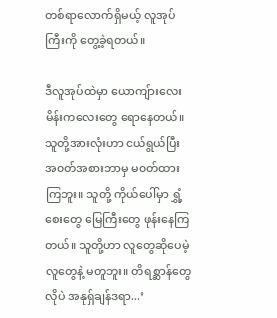တစ်ရာလောက်ရှိမယ့် လူအုပ်ကြီးကို တွေ့ခဲ့ရတယ်။

ဒီလူအုပ်ထဲမှာ ယောကျ်ားလေး မိန်းကလေးတွေ ရောနေတယ်။ သူတို့အားလုံးဟာ ငယ်ရွယ်ပြီး အ၀တ်အစားဘာမှ မ၀တ်ထားကြဘူး။ သူတို့ ကိုယ်ပေါ်မှာ ရွှံ့စေးတွေ မြေကြီးတွေ ဖုန်းနေကြတယ်။ သူတို့ဟာ လူတွေဆိုပေမဲ့ လူတွေနဲ့ မတူဘူး။ တိရစ္ဆာန်တွေလိုပဲ အနုရှ်ချန်ဒရာ...’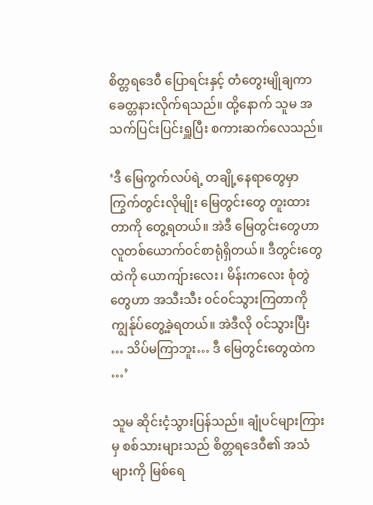စိတ္တရဒေ၀ီ ပြောရင်းနှင့် တံတွေးမျိုချကာ ခေတ္တနားလိုက်ရသည်။ ထို့နောက် သူမ အသက်ပြင်းပြင်းရှူပြီး စကားဆက်လေသည်။

‘ဒီ မြေကွက်လပ်ရဲ့ တချို့နေရာတွေမှာ ကြွက်တွင်းလိုမျိုး မြေတွင်းတွေ တူးထားတာကို တွေ့ရတယ်။ အဲဒီ မြေတွင်းတွေဟာ လူတစ်ယောက်၀င်စာရုံရှိတယ်။ ဒီတွင်းတွေထဲကို ယောကျ်ားလေး၊ မိန်းကလေး စုံတွဲတွေဟာ အသီးသီး ၀င်၀င်သွားကြတာကို ကျွန်ုပ်တွေ့ခဲ့ရတယ်။ အဲဒီလို ၀င်သွားပြီး … သိပ်မကြာဘူး… ဒီ မြေတွင်းတွေထဲက …’

သူမ ဆိုင်းငံ့သွားပြန်သည်။ ချုံပင်များကြားမှ စစ်သားများသည် စိတ္တရဒေ၀ီ၏ အသံများကို မြစ်ရေ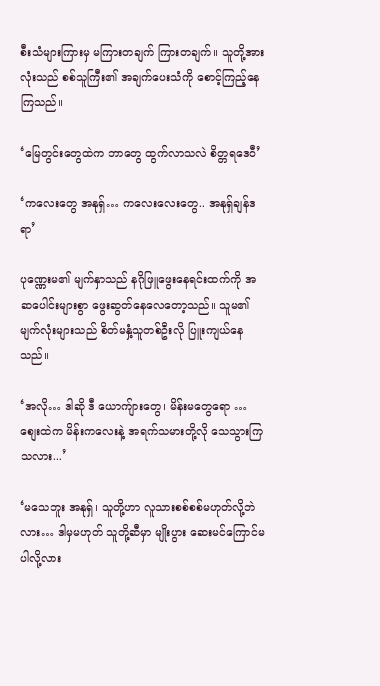စီးသံများကြားမှ မကြားတချက် ကြားတချက်။ သူတို့အားလုံးသည် စစ်သူကြီး၏ အချက်ပေးသံကို စောင့်ကြည့်နေကြသည်။

‘မြေတွင်းတွေထဲက ဘာတွေ ထွက်လာသလဲ စိတ္တရဒေ၀ီ’

‘ကလေးတွေ အနုရှ်… ကလေးလေးတွေ.. အနုရှ်ချန်ဒရာ’

ပုဏ္ဏေးမ၏ မျက်နှာသည် နဂိုဖြူဖွေးနေရင်းထက်ကို အဆပေါင်းများစွာ ဖွေးဆွတ်နေလေတော့သည်။ သူမ၏ မျက်လုံးများသည် စိတ်မနှံ့သူတစ်ဦးလို ပြူးကျယ်နေသည်။

‘အလို… ဒါဆို ဒီ ယောကျ်ားတွေ၊ မိန်းမတွေရော … စျေးထဲက မိန်းကလေးနဲ့ အရက်သမားတို့လို သေသွားကြသလား...’

‘မသေဘူး အနုရှ်၊ သူတို့ဟာ လူသားစစ်စစ်မဟုတ်လို့ဘဲလား… ဒါမှမဟုတ် သူတို့ဆီမှာ မျိုးပွား ဆေးမင်ကြောင်မပါလို့လား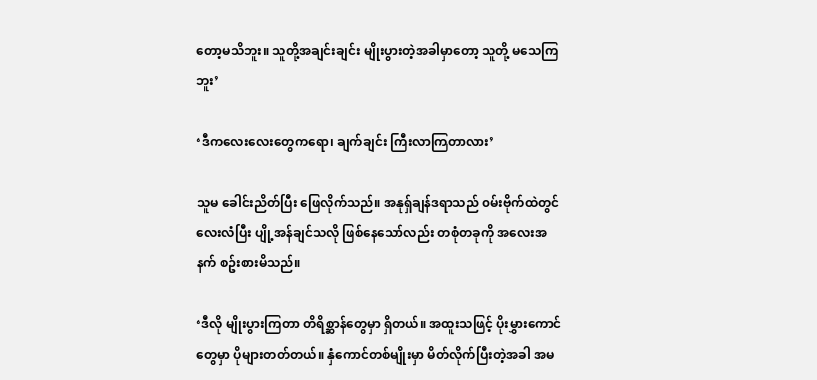တော့မသိဘူး။ သူတို့အချင်းချင်း မျိုးပွားတဲ့အခါမှာတော့ သူတို့ မသေကြဘူး’

‘ဒီကလေးလေးတွေကရော၊ ချက်ချင်း ကြီးလာကြတာလား’

သူမ ခေါင်းညိတ်ပြီး ဖြေလိုက်သည်။ အနုရှ်ချန်ဒရာသည် ၀မ်းဗိုက်ထဲတွင် လေးလံပြီး ပျို့အန်ချင်သလို ဖြစ်နေသော်လည်း တစုံတခုကို အလေးအနက် စဥ်းစားမိသည်။

‘ဒီလို မျိုးပွားကြတာ တိရိစ္ဆာန်တွေမှာ ရှိတယ်။ အထူးသဖြင့် ပိုးမွှားကောင်တွေမှာ ပိုများတတ်တယ်။ နှံကောင်တစ်မျိုးမှာ မိတ်လိုက်ပြီးတဲ့အခါ အမ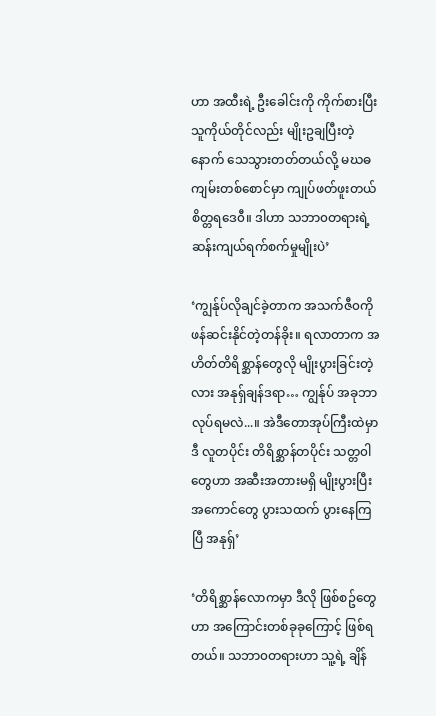ဟာ အထီးရဲ့ ဦးခေါင်းကို ကိုက်စားပြီး သူကိုယ်တိုင်လည်း မျိုးဥချပြီးတဲ့နောက် သေသွားတတ်တယ်လို့ မဃဓကျမ်းတစ်စောင်မှာ ကျုပ်ဖတ်ဖူးတယ် စိတ္တရဒေ၀ီ။ ဒါဟာ သဘာ၀တရားရဲ့ ဆန်းကျယ်ရက်စက်မှုမျိုးပဲ’

‘ကျွန်ုပ်လိုချင်ခဲ့တာက အသက်ဇီ၀ကို ဖန်ဆင်းနိုင်တဲ့တန်ခိုး။ ရလာတာက အဟိတ်တိရိစ္ဆာန်တွေလို မျိုးပွားခြင်းတဲ့လား အနုရှ်ချန်ဒရာ… ကျွန်ုပ် အခုဘာလုပ်ရမလဲ...။ အဲဒီတောအုပ်ကြီးထဲမှာ ဒီ လူတပိုင်း တိရိစ္ဆာန်တပိုင်း သတ္တ၀ါတွေဟာ အဆီးအတားမရှိ မျိုးပွားပြီး အကောင်တွေ ပွားသထက် ပွားနေကြပြီ အနုရှ်’

‘တိရိစ္ဆာန်လောကမှာ ဒီလို ဖြစ်စဥ်တွေဟာ အကြောင်းတစ်ခုခုကြောင့် ဖြစ်ရတယ်။ သဘာ၀တရားဟာ သူ့ရဲ့ ချိန်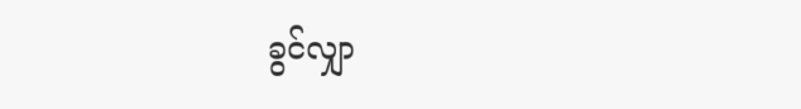ခွင်လျှာ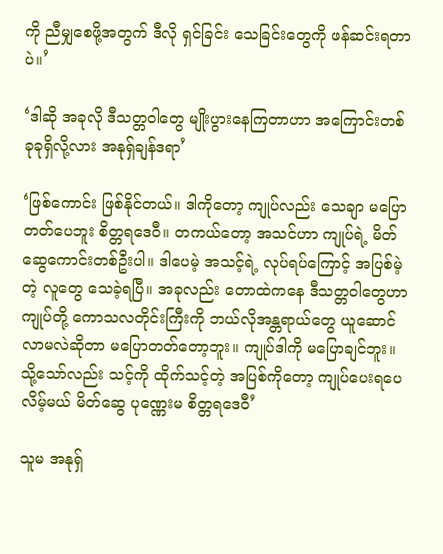ကို ညီမျှစေဖို့အတွက် ဒီလို ရှင်ခြင်း သေခြင်းတွေကို ဖန်ဆင်းရတာပဲ။’

‘ဒါဆို အခုလို ဒီသတ္တ၀ါတွေ မျိုးပွားနေကြတာဟာ အကြောင်းတစ်ခုခုရှိလို့လား အနုရှ်ချန်ဒရာ’

‘ဖြစ်ကောင်း ဖြစ်နိုင်တယ်။ ဒါကိုတော့ ကျုပ်လည်း သေချာ မပြောတတ်ပေဘူး စိတ္တရဒေ၀ီ။ တကယ်တော့ အသင်ဟာ ကျုပ်ရဲ့ မိတ်ဆွေကောင်းတစ်ဦးပါ။ ဒါပေမဲ့ အသင့်ရဲ့ လုပ်ရပ်ကြောင့် အပြစ်မဲ့တဲ့ လူတွေ သေခဲ့ရပြီ။ အခုလည်း တောထဲကနေ ဒီသတ္တ၀ါတွေဟာ ကျုပ်တို့ ကောသလတိုင်းကြီးကို ဘယ်လိုအန္တရာယ်တွေ ယူဆောင်လာမလဲဆိုတာ မပြောတတ်တော့ဘူး။ ကျုပ်ဒါကို မပြောချင်ဘူး။ သို့သော်လည်း သင့်ကို ထိုက်သင့်တဲ့ အပြစ်ကိုတော့ ကျုပ်ပေးရပေလိမ့်မယ် မိတ်ဆွေ ပုဏ္ဏေးမ စိတ္တရဒေ၀ီ’

သူမ အနုရှ်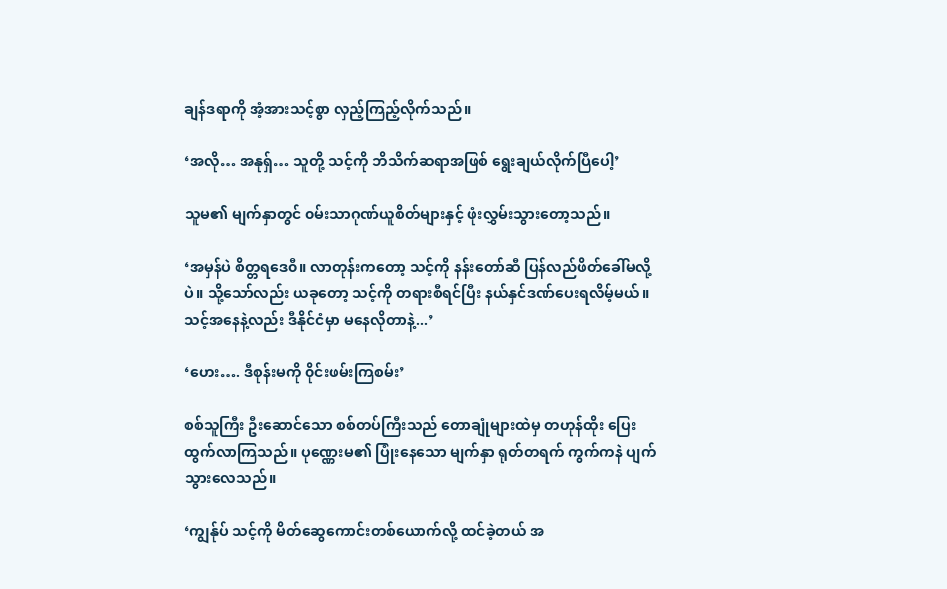ချန်ဒရာကို အံ့အားသင့်စွာ လှည့်ကြည့်လိုက်သည်။

‘အလို… အနုရှ်… သူတို့ သင့်ကို ဘိသိက်ဆရာအဖြစ် ရွေးချယ်လိုက်ပြီပေါ့’

သူမ၏ မျက်နှာတွင် ၀မ်းသာဂုဏ်ယူစိတ်များနှင့် ဖုံးလွှမ်းသွားတော့သည်။

‘အမှန်ပဲ စိတ္တရဒေ၀ီ။ လာတုန်းကတော့ သင့်ကို နန်းတော်ဆီ ပြန်လည်ဖိတ်ခေါ်မလို့ပဲ။ သို့သော်လည်း ယခုတော့ သင့်ကို တရားစီရင်ပြီး နယ်နှင်ဒဏ်ပေးရလိမ့်မယ်။ သင့်အနေနဲ့လည်း ဒီနိုင်ငံမှာ မနေလိုတာနဲ့...’

‘ဟေး…. ဒီစုန်းမကို ၀ိုင်းဖမ်းကြစမ်း’

စစ်သူကြီး ဦးဆောင်သော စစ်တပ်ကြီးသည် တောချုံများထဲမှ တဟုန်ထိုး ပြေးထွက်လာကြသည်။ ပုဏ္ဏေးမ၏ ပြုံးနေသော မျက်နှာ ရုတ်တရက် ကွက်ကနဲ ပျက်သွားလေသည်။

‘ကျွန်ုပ် သင့်ကို မိတ်ဆွေကောင်းတစ်ယောက်လို့ ထင်ခဲ့တယ် အ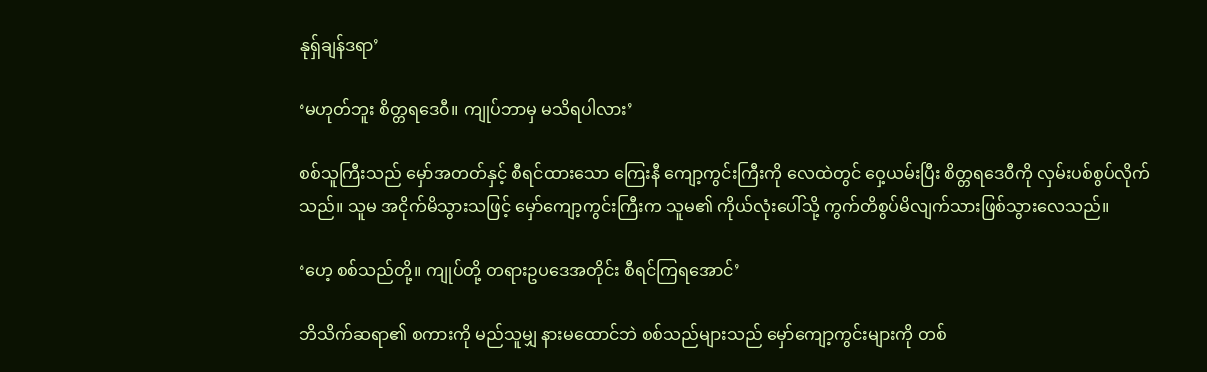နုရှ်ချန်ဒရာ’

‘မဟုတ်ဘူး စိတ္တရဒေ၀ီ။ ကျုပ်ဘာမှ မသိရပါလား’

စစ်သူကြီးသည် မှော်အတတ်နှင့် စီရင်ထားသော ကြေးနီ ကျော့ကွင်းကြီးကို လေထဲတွင် ‌ဝှေ့ယမ်းပြီး စိတ္တရဒေ၀ီကို လှမ်းပစ်စွပ်လိုက်သည်။ သူမ အငိုက်မိသွားသဖြင့် မှော်ကျော့ကွင်းကြီးက သူမ၏ ကိုယ်လုံးပေါ်သို့ ကွက်တိစွပ်မိလျက်သားဖြစ်သွားလေသည်။

‘ဟေ့ စစ်သည်တို့။ ကျုပ်တို့ တရားဥပဒေအတိုင်း စီရင်ကြရအောင်’

ဘိသိက်ဆရာ၏ စကားကို မည်သူမျှ နားမထောင်ဘဲ စစ်သည်များသည် မှော်ကျော့ကွင်းများကို တစ်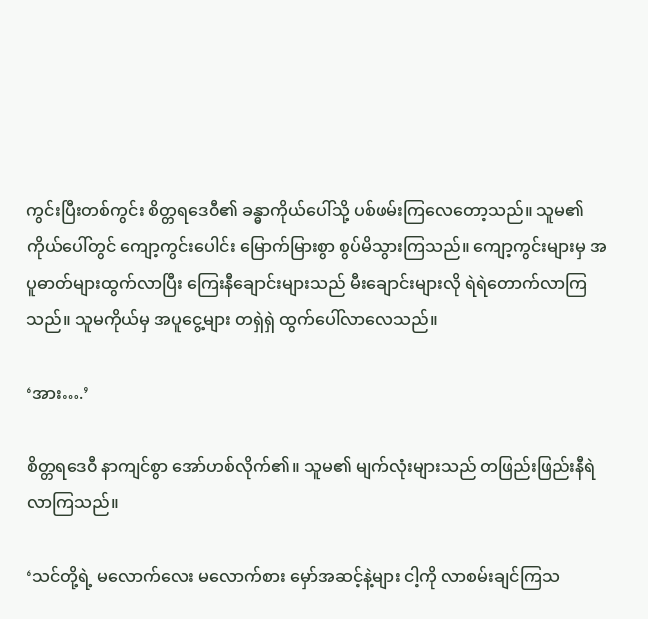ကွင်းပြီးတစ်ကွင်း စိတ္တရဒေ၀ီ၏ ခန္ဓာကိုယ်ပေါ်သို့ ပစ်ဖမ်းကြလေတော့သည်။ သူမ၏ ကိုယ်ပေါ်တွင် ကျော့ကွင်းပေါင်း မြောက်မြားစွာ စွပ်မိသွားကြသည်။ ကျော့ကွင်းများမှ အပူဓာတ်များထွက်လာပြီး ကြေးနီချောင်းများသည် မီးချောင်းများလို ရဲရဲတောက်လာကြသည်။ သူမကိုယ်မှ အပူငွေ့များ တရှဲရှဲ ထွက်ပေါ်လာလေသည်။

‘အား….’

စိတ္တရဒေ၀ီ နာကျင်စွာ အော်ဟစ်လိုက်၏။ သူမ၏ မျက်လုံးများသည် တဖြည်းဖြည်းနီရဲလာကြသည်။

‘သင်တို့ရဲ့ မလောက်လေး မလောက်စား မှော်အဆင့်နဲ့များ ငါ့ကို လာစမ်းချင်ကြသ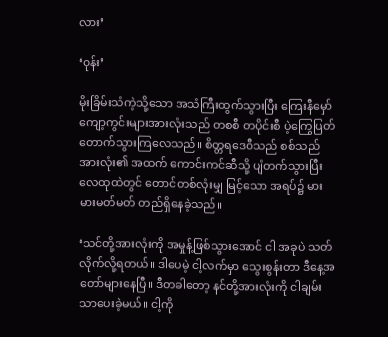လား’

‘၀ုန်း’

မိုးခြိမ်းသံကဲ့သို့သော အသံကြီးထွက်သွားပြီး ကြေးနီမှော်ကျော့ကွင်းများအားလုံးသည် တစစီ တပိုင်းစီ ပဲ့ကြွေပြတ်တောက်သွားကြလေသည်။ စိတ္တရဒေ၀ီသည် စစ်သည်အားလုံး၏ အထက် ကောင်းကင်ဆီသို့ ပျံတက်သွားပြီး လေထုထဲတွင် တောင်တစ်လုံးမျှ မြင့်သော အရပ်၌ မားမားမတ်မတ် တည်ရှိနေခဲ့သည်။

‘သင်တို့အားလုံးကို အမှုန့်ဖြစ်သွားအောင် ငါ အခုပဲ သတ်လိုက်လို့ရတယ်။ ဒါပေမဲ့ ငါ့လက်မှာ သွေးစွန်းတာ ဒီနေ့အတော်များနေပြီ။ ဒီတခါတော့ နင်တို့အားလုံးကို ငါချမ်းသာပေးခဲ့မယ်။ ငါ့ကို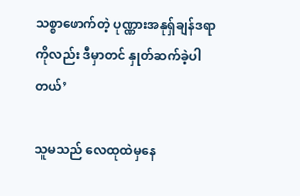သစ္စာဖောက်တဲ့ ပုဏ္ဏားအနုရှ်ချန်ဒရာကိုလည်း ဒီမှာတင် နှုတ်ဆက်ခဲ့ပါတယ်’

သူမသည် လေထုထဲမှနေ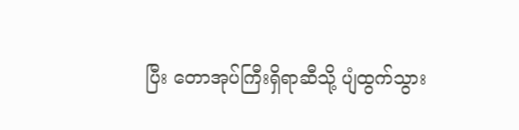ပြီး တောအုပ်ကြီးရှိရာဆီသို့ ပျံထွက်သွား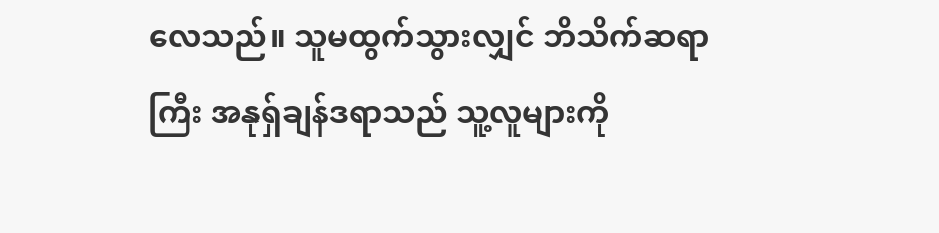လေသည်။ သူမထွက်သွားလျှင် ဘိသိက်ဆရာကြီး အနုရှ်ချန်ဒရာသည် သူ့လူများကို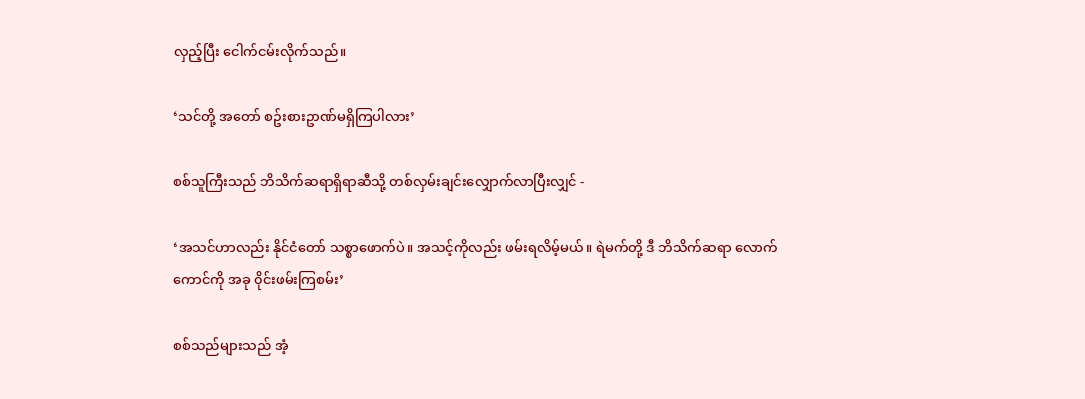လှည့်ပြီး ငေါက်ငမ်းလိုက်သည်။

‘သင်တို့ အတော် စဥ်းစားဥာဏ်မရှိကြပါလား’

စစ်သူကြီးသည် ဘိသိက်ဆရာရှိရာဆီသို့ တစ်လှမ်းချင်းလျှောက်လာပြီးလျှင် -

‘အသင်ဟာလည်း နိုင်ငံတော် သစ္စာဖောက်ပဲ။ အသင့်ကိုလည်း ဖမ်းရလိမ့်မယ်။ ရဲမက်တို့ ဒီ ဘိသိက်ဆရာ လောက်ကောင်ကို အခု ၀ိုင်းဖမ်းကြစမ်း’

စစ်သည်များသည် အံ့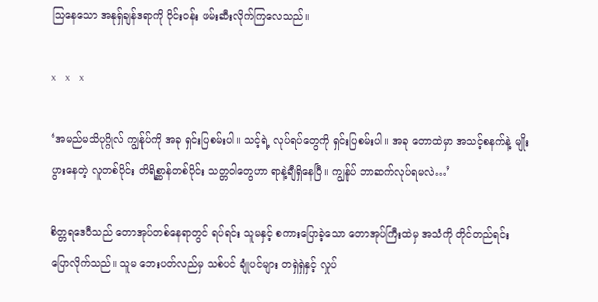သြနေသော အနုရှ်ချန်ဒရာကို ၀ိုင်း၀န်း ဖမ်းဆီးလိုက်ကြလေသည်။

x     x     x

‘အမည်မသိပုဂ္ဂိုလ် ကျွန်ုပ်ကို အခု ရှင်းပြစမ်းပါ။ သင့်ရဲ့ လုပ်ရပ်တွေကို ရှင်းပြစမ်းပါ။ အခု တောထဲမှာ အသင့်စနက်နဲ့ မျိုးပွားနေတဲ့ လူတစ်ပိုင်း တိရိစ္ဆာန်တစ်ပိုင်း သတ္တ၀ါတွေဟာ ရာနဲ့ချီရှိနေပြီ။ ကျွန်ုပ် ဘာဆက်လုပ်ရမလဲ…’

စိတ္တရဒေ၀ီသည် တောအုပ်တစ်နေရာတွင် ရပ်ရင်း သူမနှင့် စကားပြောခဲ့သော တောအုပ်ကြီးထဲမှ အသံကို တိုင်တည်ရင်း ပြောလိုက်သည်။ သူမ ဘေးပတ်လည်မှ သစ်ပင် ချုံပင်များ တရှဲရှဲနှင့် လှုပ်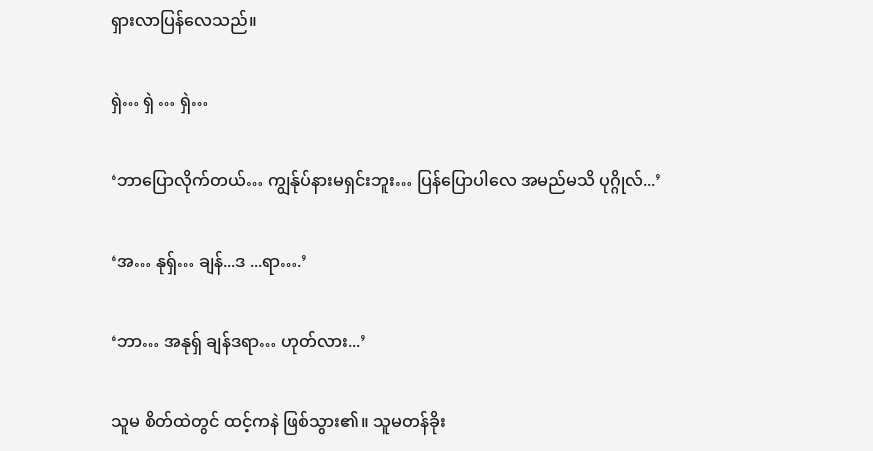ရှားလာပြန်လေသည်။

ရှဲ… ရှဲ … ရှဲ…

‘ဘာပြောလိုက်တယ်… ကျွန်ုပ်နားမရှင်းဘူး… ပြန်ပြောပါလေ အမည်မသိ ပုဂ္ဂိုလ်...’

‘အ… နုရှ်… ချန်...ဒ ...ရာ….’

‘ဘာ… အနုရှ် ချန်ဒရာ… ဟုတ်လား...’

သူမ စိတ်ထဲတွင် ထင့်ကနဲ ဖြစ်သွား၏။ သူမတန်ခိုး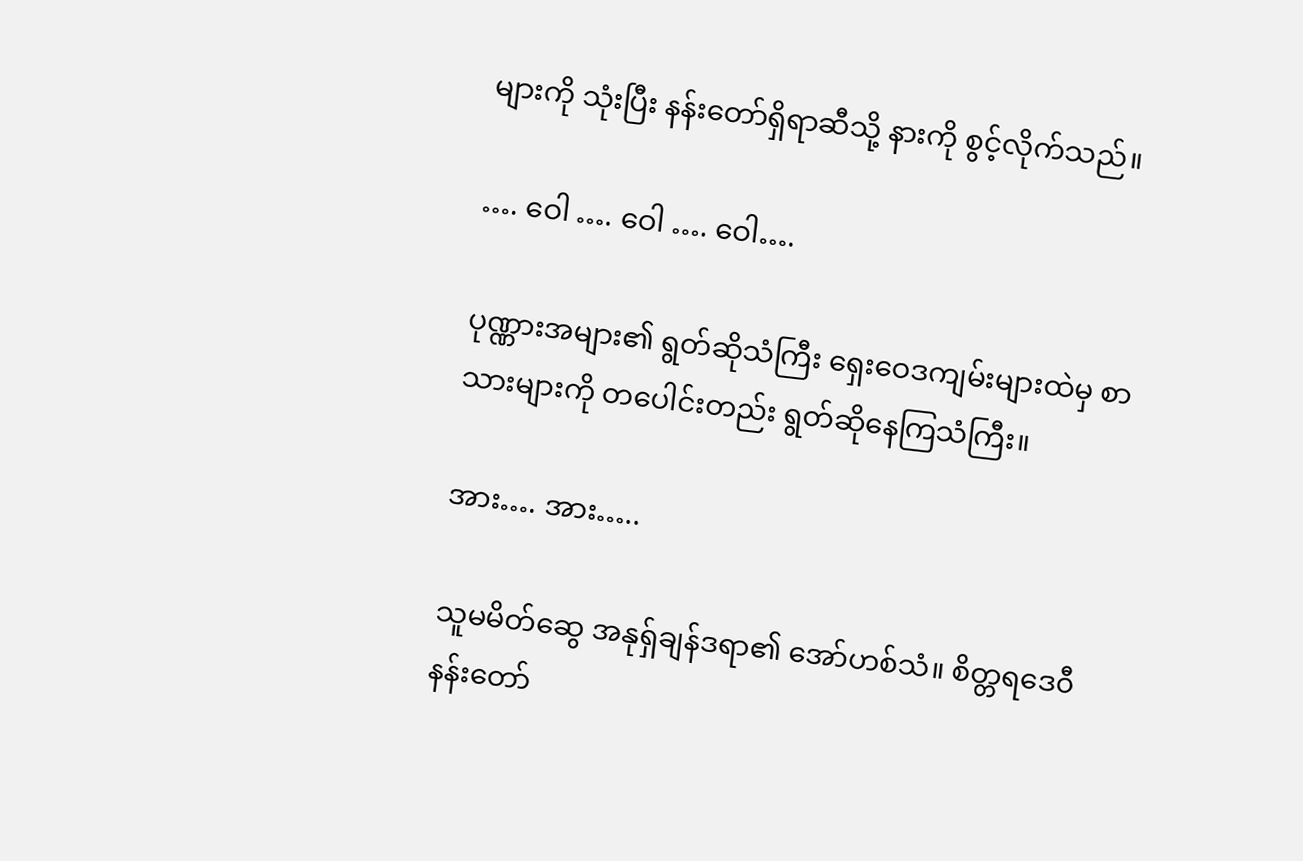များကို သုံးပြီး နန်းတော်ရှိရာဆီသို့ နားကို စွင့်လိုက်သည်။

…. ဝေါ …. ဝေါ …. ဝေါ….

ပုဏ္ဏားအများ၏ ရွတ်ဆိုသံကြီး ရှေး‌ဝေဒကျမ်းများထဲမှ စာသားများကို တပေါင်းတည်း ရွတ်ဆိုနေကြသံကြီး။

အား…. အား…..

သူမမိတ်ဆွေ အနုရှ်ချန်ဒရာ၏ အော်ဟစ်သံ။ စိတ္တရဒေ၀ီ နန်းတော်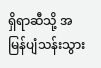ရှိရာဆီသို့ အမြန်ပျံသန်းသွား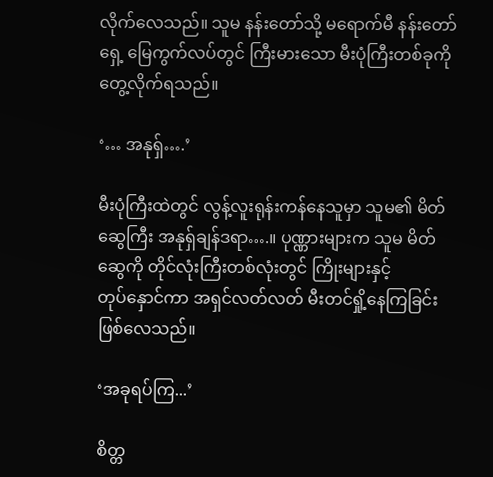လိုက်လေသည်။ သူမ နန်းတော်သို့ မရောက်မီ နန်းတော်ရှေ့ မြေကွက်လပ်တွင် ကြီးမားသော မီးပုံကြီးတစ်ခုကို တွေ့လိုက်ရသည်။

‘… အနုရှ်….’

မီးပုံကြီးထဲတွင် လွန့်လူးရုန်းကန်နေသူမှာ သူမ၏ မိတ်ဆွေကြီး အနုရှ်ချန်ဒရာ….။ ပုဏ္ဏားများက သူမ မိတ်ဆွေကို တိုင်လုံးကြီးတစ်လုံးတွင် ကြိုးများနှင့် တုပ်‌နှောင်ကာ အရှင်လတ်လတ် မီးတင်ရှို့နေကြခြင်း ဖြစ်လေသည်။

‘အခုရပ်ကြ...’

စိတ္တ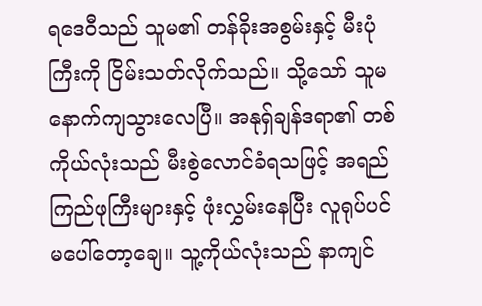ရဒေ၀ီသည် သူမ၏ တန်ခိုးအစွမ်းနှင့် မီးပုံကြီးကို ငြိမ်းသတ်လိုက်သည်။ သို့သော် သူမ နောက်ကျသွားလေပြီ။ အနုရှ်ချန်ဒရာ၏ တစ်ကိုယ်လုံးသည် မီးစွဲလောင်ခံရသဖြင့် အရည်ကြည်ဖုကြီးများနှင့် ဖုံးလွှမ်းနေပြီး လူရုပ်ပင် မပေါ်တော့ချေ။ သူ့ကိုယ်လုံးသည် နာကျင်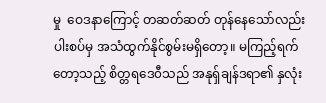မှု ‌ ဝေဒနာကြောင့် တဆတ်ဆတ် တုန်နေသော်လည်း ပါးစပ်မှ အသံထွက်နိုင်စွမ်းမရှိတော့။ မကြည့်ရက်တော့သည့် စိတ္တရဒေ၀ီသည် အနုရှ်ချန်ဒရာ၏ နှလုံး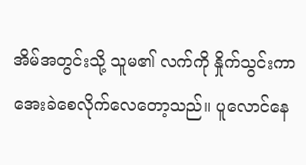အိမ်အတွင်းသို့ သူမ၏ လက်ကို နှိုက်သွင်းကာ အေးခဲစေလိုက်လေတော့သည်။ ပူလောင်နေ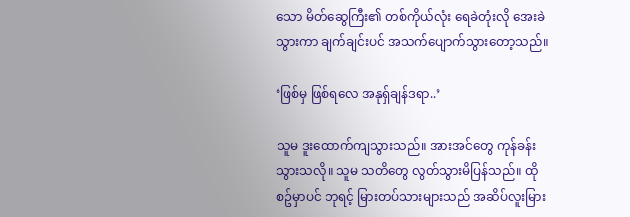သော မိတ်ဆွေကြီး၏ တစ်ကိုယ်လုံး ရေခဲတုံးလို အေးခဲသွားကာ ချက်ချင်းပင် အသက်ပျောက်သွားတော့သည်။

‘ဖြစ်မှ ဖြစ်ရလေ အနုရှ်ချန်ဒရာ..’

သူမ ဒူးထောက်ကျသွားသည်။ အားအင်တွေ ကုန်ခန်းသွားသလို။ သူမ သတိတွေ လွတ်သွားမိပြန်သည်။ ထိုစဥ်မှာပင် ဘုရင့် မြားတပ်သားများသည် အဆိပ်လူးမြား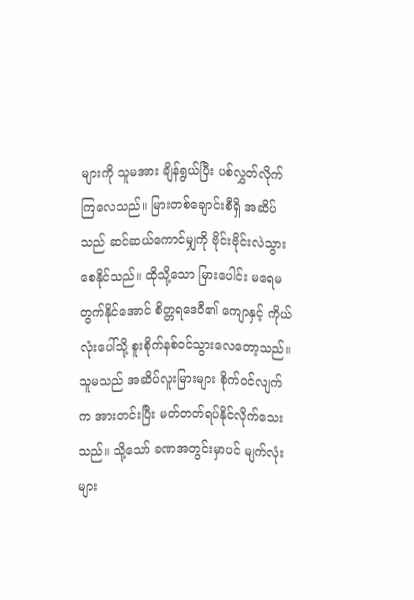များကို သူမအား ချိန်ရွယ်ပြီး ပစ်လွှတ်လိုက်ကြလေသည်။ မြားတစ်ချောင်းစီရှိ အဆိပ်သည် ဆင်ဆယ်ကောင်မျှကို ဗိုင်းဗိုင်းလဲသွားစေနိုင်သည်။ ထိုသို့သော မြားပေါင်း မရေမတွက်နိုင်အောင် စိတ္တရဒေ၀ီ၏ ကျောနှင့် ကိုယ်လုံးပေါ်သို့ စူးစိုက်နစ်၀င်သွားလေတော့သည်။ သူမသည် အဆိပ်လူးမြားများ စိုက်၀င်လျက်က အားတင်းပြီး မတ်တတ်ရပ်နိုင်လိုက်သေးသည်။ သို့သော် ခဏအတွင်းမှာပင် မျက်လုံးများ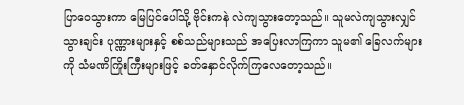ပြာဝေသွားကာ မြေပြင်ပေါ်သို့ ဗိုင်းကနဲ လဲကျသွားတော့သည်။ သူမလဲကျသွားလျှင် သွားချင်း ပုဏ္ဏားများနှင့် စစ်သည်များသည် အပြေးလာကြကာ သူမ၏ ခြေလက်များကို သံမဏိကြိုးကြီးများဖြင့် ခတ်နှောင်လိုက်ကြလေတော့သည်။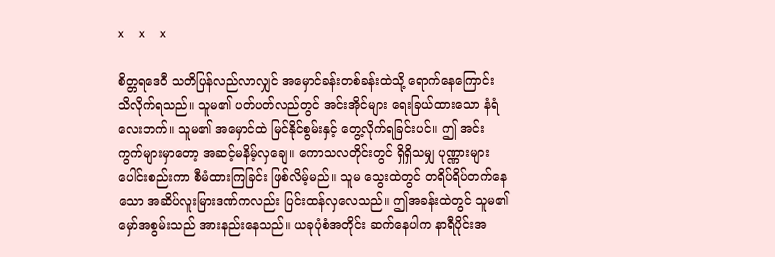x     x     x

စိတ္တရဒေ၀ီ သတိပြန်လည်လာလျှင် အမှောင်ခန်းတစ်ခန်းထဲသို့ ရောက်နေကြောင်း သိလိုက်ရသည်။ သူမ၏ ပတ်ပတ်လည်တွင် အင်းအိုင်များ ရေးခြယ်ထားသော နံရံလေးဘက်။ သူမ၏ အမှောင်ထဲ မြင်နိုင်စွမ်းနှင့် တွေ့လိုက်ရခြင်းပင်။ ဤ အင်းကွက်များမှာတော့ အဆင့်မနိမ့်လှချေ။ ကောသလတိုင်းတွင် ရှိရှိသမျှ ပုဏ္ဏားများ ပေါင်းစည်းကာ စီမံထားကြခြင်း ဖြစ်လိမ့်မည်။ သူမ သွေးထဲတွင် တရိပ်ရိပ်တက်နေသော အဆိပ်လူးမြားဒဏ်ကလည်း ပြင်းထန်လှလေသည်။ ဤအခန်းထဲတွင် သူမ၏ မှော်အစွမ်းသည် အားနည်းနေသည်။ ယခုပုံစံအတိုင်း ဆက်နေပါက နာရီပိုင်းအ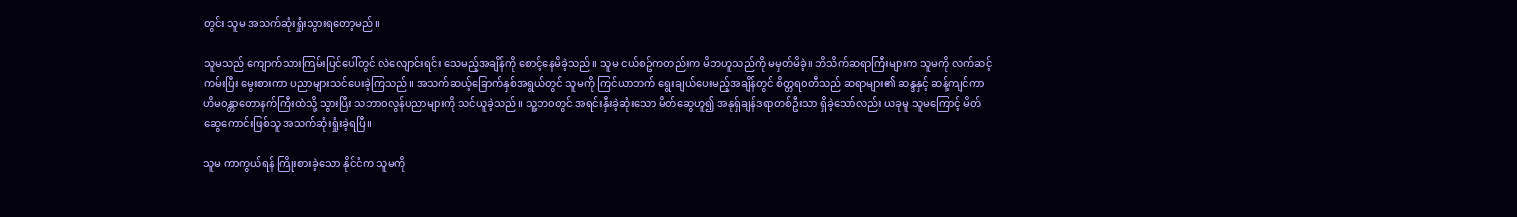တွင်း သူမ အသက်ဆုံးရှုံးသွားရတော့မည်။

သူမသည် ကျောက်သားကြမ်းပြင်ပေါ်တွင် လဲလျောင်းရင်း သေမည့်အချိန်ကို စောင့်နေမိခဲ့သည်။ သူမ ငယ်စဥ်ကတည်းက မိဘဟူသည်ကို မမှတ်မိခဲ့။ ဘိသိက်ဆရာကြီးများက သူမကို လက်ဆင့်ကမ်းပြီး မွေးစားကာ ပညာများသင်ပေးခဲ့ကြသည်။ အသက်ဆယ့်ခြောက်နှစ်အရွယ်တွင် သူမကို ကြင်ယာဘက် ရွေးချယ်ပေးမည့်အချိန်တွင် စိတ္တရ၀တီသည် ဆရာများ၏ ဆန္ဒနှင့် ဆန့်ကျင်ကာ ဟိမ၀န္တာတောနက်ကြီးထဲသို့ သွားပြီး သဘာ၀လွန်ပညာများကို သင်ယူခဲ့သည်။ သူ့ဘ၀တွင် အရင်းနှီးခဲ့ဆုံးသော မိတ်ဆွေဟူ၍ အနုရှ်ချန်ဒရာတစ်ဦးသာ ရှိခဲ့သော်လည်း ယခုမူ သူမကြောင့် မိတ်ဆွေကောင်းဖြစ်သူ အသက်ဆုံးရှုံးခဲ့ရပြီ။

သူမ ကာကွယ်ရန် ကြိုးစားခဲ့သော နိုင်ငံက သူမကို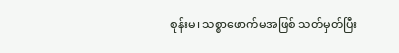စုန်းမ၊ သစ္စာဖောက်မအဖြစ် သတ်မှတ်ပြီး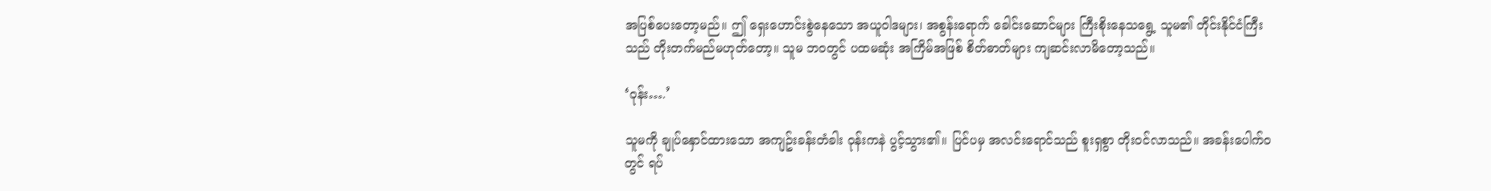အပြစ်ပေးတော့မည်။ ဤ ရှေးဟောင်းစွဲနေသော အယူ၀ါဒများ၊ အစွန်းရောက် ခေါင်းဆောင်များ ကြီးစိုးနေသရွေ့ သူမ၏ တိုင်းနိုင်ငံကြီးသည် တိုးတက်မည်မဟုတ်တော့။ သူမ ဘ၀တွင် ပထမဆုံး အကြိမ်အဖြစ် စိတ်ဓာတ်များ ကျဆင်းလာမိတော့သည်။

‘၀ုန်း….’

သူမကို ချုပ်နှောင်ထားသော အကျဥ်းခန်းတံခါး ၀ုန်းကနဲ ပွင့်သွား၏။ ပြင်ပမှ အလင်းရောင်သည် စူးရှစွာ တိုး၀င်လာသည်။ အခန်းပေါက်၀တွင် ရပ်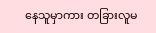နေသူမှာကား တခြားလူမ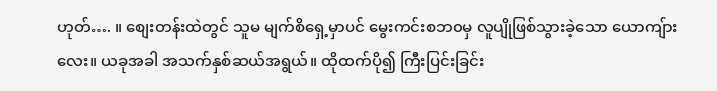ဟုတ်…. ။ စျေးတန်းထဲတွင် သူမ မျက်စိရှေ့မှာပင် မွေးကင်းစဘ၀မှ လူပျိုဖြစ်သွားခဲ့သော ယောကျ်ားလေး။ ယခုအခါ အသက်နှစ်ဆယ်အရွယ်။ ထိုထက်ပို၍ ကြီးပြင်းခြင်း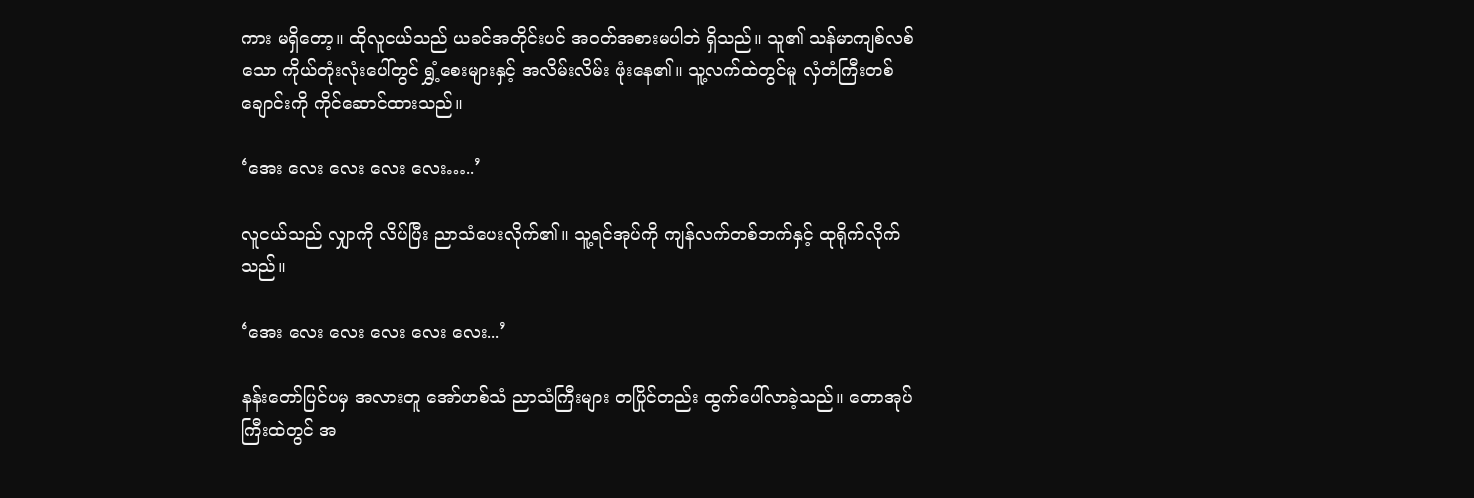ကား မရှိတော့။ ထိုလူငယ်သည် ယခင်အတိုင်းပင် အ၀တ်အစားမပါဘဲ ရှိသည်။ သူ၏ သန်မာကျစ်လစ်သော ကိုယ်တုံးလုံးပေါ်တွင် ရွှံ့စေးများနှင့် အလိမ်းလိမ်း ဖုံးနေ၏။ သူ့လက်ထဲတွင်မူ လှံတံကြီးတစ်ချောင်းကို ကိုင်ဆောင်ထားသည်။

‘အေး လေး လေး လေး လေး…..’

လူငယ်သည် လျှာကို လိပ်ပြီး ညာသံပေးလိုက်၏။ သူ့ရင်အုပ်ကို ကျန်လက်တစ်ဘက်နှင့် ထုရိုက်လိုက်သည်။

‘အေး လေး လေး လေး လေး လေး...’

နန်းတော်ပြင်ပမှ အလားတူ အော်ဟစ်သံ ညာသံကြီးများ တပြိုင်တည်း ထွက်ပေါ်လာခဲ့သည်။ တောအုပ်ကြီးထဲတွင် အ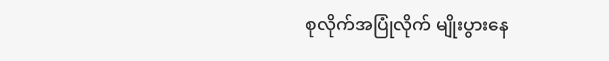စုလိုက်အပြုံလိုက် မျိုးပွားနေ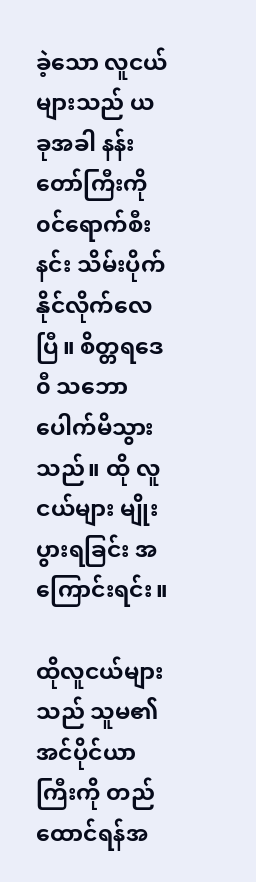ခဲ့သော လူငယ်များသည် ယခုအခါ နန်းတော်ကြီးကို ၀င်ရောက်စီးနင်း သိမ်းပိုက်နိုင်လိုက်လေပြီ။ စိတ္တရဒေ၀ီ သဘောပေါက်မိသွားသည်။ ထို လူငယ်များ မျိုးပွားရခြင်း အကြောင်းရင်း။

ထိုလူငယ်များသည် သူမ၏ အင်ပိုင်ယာကြီးကို တည်ထောင်ရန်အ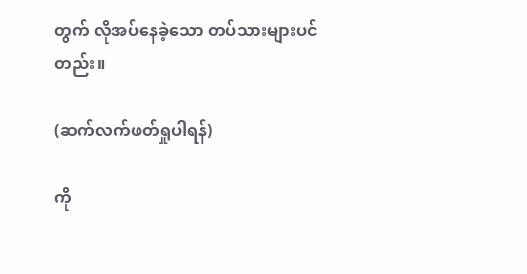တွက် လိုအပ်နေခဲ့သော တပ်သားများပင်တည်း။

(ဆက်လက်ဖတ်ရှုပါရန်)

ကို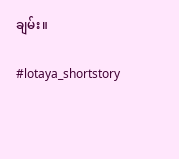ချမ်း။

#lotaya_shortstory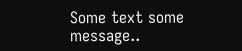Some text some message..